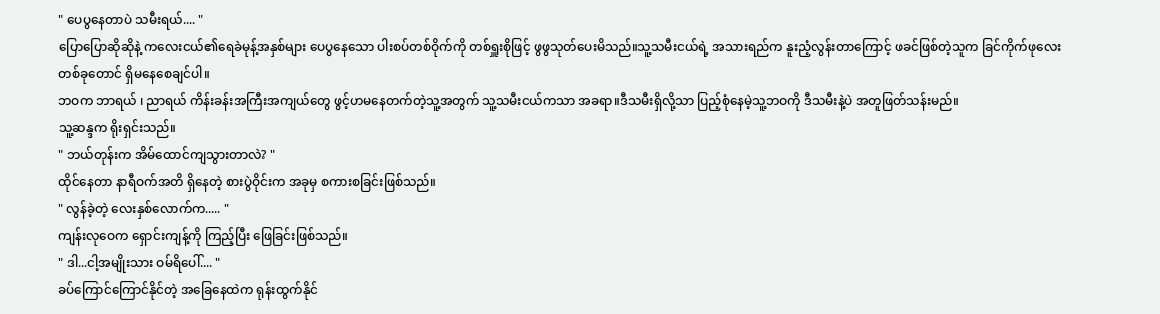" ပေပွနေတာပဲ သမီးရယ်.... "
ပြောပြောဆိုဆိုနဲ့ ကလေးငယ်၏ရေခဲမုန့်အနှစ်များ ပေပွနေသော ပါးစပ်တစ်ဝိုက်ကို တစ်ရှူးစိုဖြင့် ဖွဖွသုတ်ပေးမိသည်။သူ့သမီးငယ်ရဲ့ အသားရည်က နူးညံ့လွန်းတာကြောင့် ဖခင်ဖြစ်တဲ့သူက ခြင်ကိုက်ဖုလေး တစ်ခုတောင် ရှိမနေစေချင်ပါ။
ဘဝက ဘာရယ် ၊ ညာရယ် ကိန်းခန်းအကြီးအကျယ်တွေ ဖွင့်ဟမနေတက်တဲ့သူ့အတွက် သူ့သမီးငယ်ကသာ အခရာ။ဒီသမီးရှိလို့သာ ပြည့်စုံနေမဲ့သူ့ဘဝကို ဒီသမီးနဲ့ပဲ အတူဖြတ်သန်းမည်။
သူ့ဆန္ဒက ရိုးရှင်းသည်။
" ဘယ်တုန်းက အိမ်ထောင်ကျသွားတာလဲ? "
ထိုင်နေတာ နာရီဝက်အတိ ရှိနေတဲ့ စားပွဲဝိုင်းက အခုမှ စကားစခြင်းဖြစ်သည်။
" လွန်ခဲ့တဲ့ လေးနှစ်လောက်က..... "
ကျန်းလုဝေက ရှောင်းကျန့်ကို ကြည့်ပြီး ဖြေခြင်းဖြစ်သည်။
" ဒါ...ငါ့အမျိုးသား ဝမ်ရိပေါ်.... "
ခပ်ကြောင်ကြောင်နိုင်တဲ့ အခြေနေထဲက ရုန်းထွက်နိုင်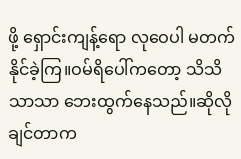ဖို့ ရှောင်းကျန့်ရော လုဝေပါ မတက်နိုင်ခဲ့ကြ။ဝမ်ရိပေါ်ကတော့ သိသိသာသာ ဘေးထွက်နေသည်။ဆိုလိုချင်တာက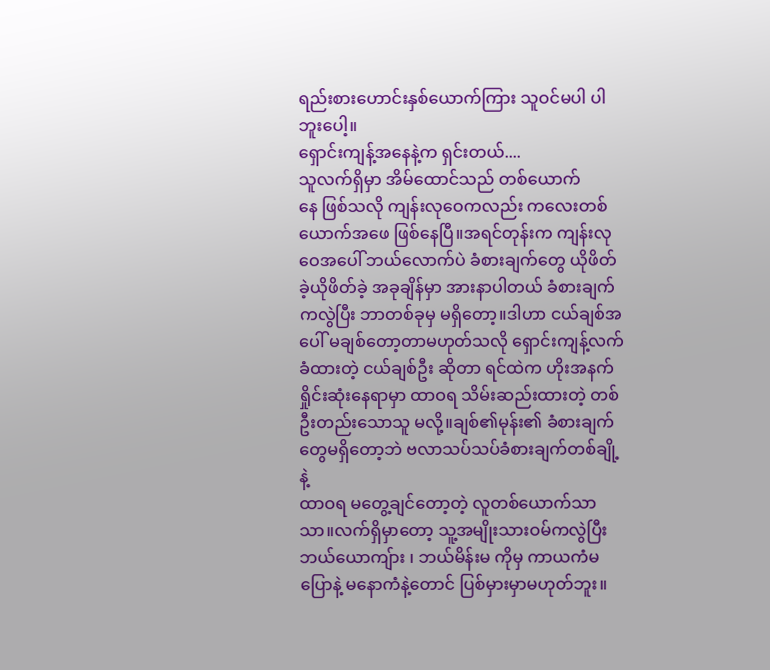ရည်းစားဟောင်းနှစ်ယောက်ကြား သူဝင်မပါ ပါဘူးပေါ့။
ရှောင်းကျန့်အနေနဲ့က ရှင်းတယ်....
သူလက်ရှိမှာ အိမ်ထောင်သည် တစ်ယောက်
နေ ဖြစ်သလို ကျန်းလုဝေကလည်း ကလေးတစ်ယောက်အဖေ ဖြစ်နေပြီ။အရင်တုန်းက ကျန်းလုဝေအပေါ် ဘယ်လောက်ပဲ ခံစားချက်တွေ ယိုဖိတ်ခဲ့ယိုဖိတ်ခဲ့ အခုချိန်မှာ အားနာပါတယ် ခံစားချက်ကလွဲပြီး ဘာတစ်ခုမှ မရှိတော့။ဒါဟာ ငယ်ချစ်အပေါ် မချစ်တော့တာမဟုတ်သလို ရှောင်းကျန့်လက်ခံထားတဲ့ ငယ်ချစ်ဦး ဆိုတာ ရင်ထဲက ဟိုးအနက်ရှိုင်းဆုံးနေရာမှာ ထာဝရ သိမ်းဆည်းထားတဲ့ တစ်ဦးတည်းသောသူ မလို့။ချစ်၏မုန်း၏ ခံစားချက်တွေမရှိတော့ဘဲ ဗလာသပ်သပ်ခံစားချက်တစ်ချို့နဲ့
ထာဝရ မတွေ့ချင်တော့တဲ့ လူတစ်ယောက်သာသာ။လက်ရှိမှာတော့ သူ့အမျိုးသားဝမ်ကလွဲပြီး ဘယ်ယောကျ်ား ၊ ဘယ်မိန်းမ ကိုမှ ကာယကံမပြောနဲ့ မနောကံနဲ့တောင် ပြစ်မှားမှာမဟုတ်ဘူး။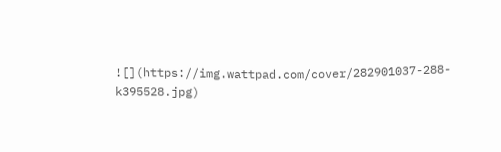![](https://img.wattpad.com/cover/282901037-288-k395528.jpg)